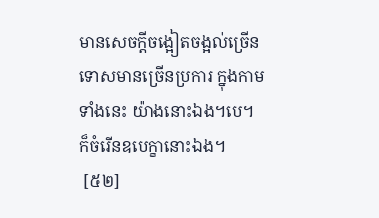មានសេចក្តីចង្អៀតចង្អល់ច្រើន ទោសមានច្រើនប្រការ ក្នុងកាមទាំងនេះ យ៉ាងនោះឯង។បេ។ ក៏ចំរើនឧបេក្ខានោះឯង។
 [៥២]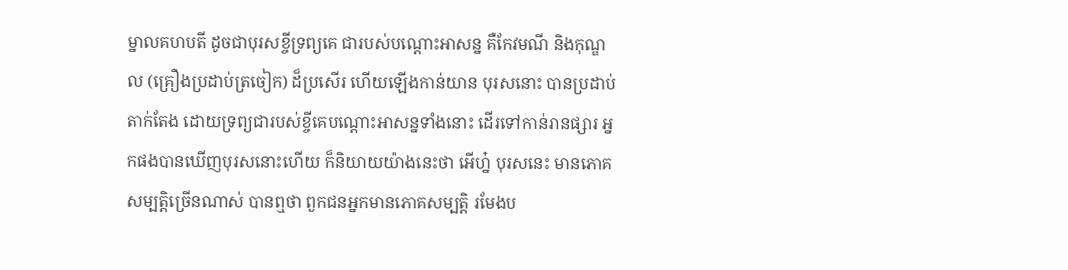ម្នាលគហបតី ដូចជាបុរសខ្ចីទ្រព្យគេ ជារបស់បណ្តោះអាសន្ន គឺកែវមណី និងកុណ្ឌល (គ្រឿងប្រដាប់ត្រចៀក) ដ៏ប្រសើរ ហើយឡើងកាន់យាន បុរសនោះ បានប្រដាប់តាក់តែង ដោយទ្រព្យជារបស់ខ្ចីគេបណ្តោះអាសន្នទាំងនោះ ដើរទៅកាន់រានផ្សារ អ្នកផងបានឃើញបុរសនោះហើយ ក៏និយាយយ៉ាងនេះថា អើហ្ន៎ បុរសនេះ មានភោគសម្បត្តិច្រើនណាស់ បានឮថា ពួកជនអ្នកមានភោគសម្បត្តិ រមែងប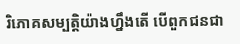រិភោគសម្បត្តិយ៉ាងហ្នឹងតើ បើពួកជនជា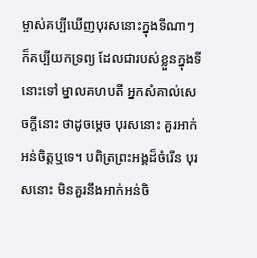ម្ចាស់គប្បីឃើញបុរសនោះក្នុងទីណាៗ ក៏គប្បីយកទ្រព្យ ដែលជារបស់ខ្លួនក្នុងទីនោះទៅ ម្នាលគហបតី អ្នកសំគាល់សេចក្តីនោះ ថាដូចម្តេច បុរសនោះ គួរអាក់អន់ចិត្តឬទេ។ បពិត្រព្រះអង្គដ៏ចំរើន បុរសនោះ មិនគួរនឹងអាក់អន់ចិ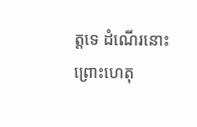ត្តទេ ដំណើរនោះ ព្រោះហេតុ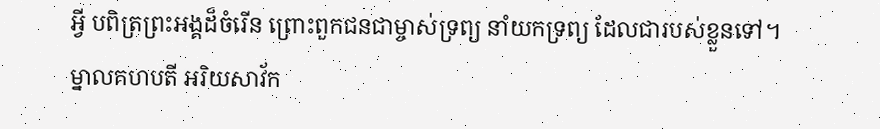អ្វី បពិត្រព្រះអង្គដ៏ចំរើន ព្រោះពួកជនជាម្ចាស់ទ្រព្យ នាំយកទ្រព្យ ដែលជារបស់ខ្លួនទៅ។ ម្នាលគហបតី អរិយសាវ័ក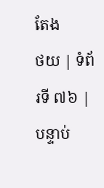តែង
ថយ | ទំព័រទី ៧៦ | បន្ទាប់